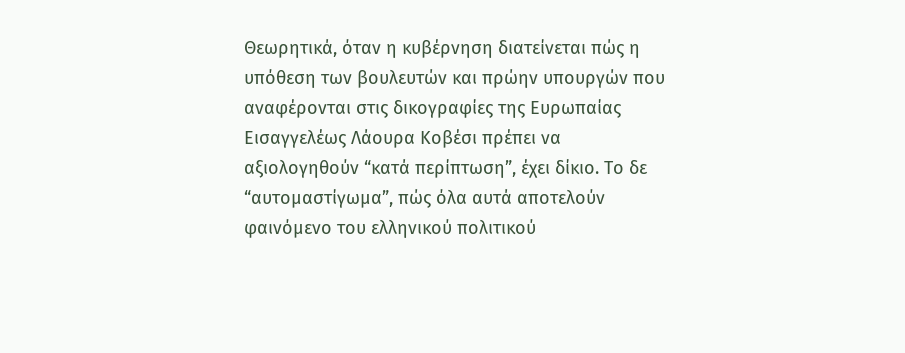Θεωρητικά, όταν η κυβέρνηση διατείνεται πώς η υπόθεση των βουλευτών και πρώην υπουργών που αναφέρονται στις δικογραφίες της Ευρωπαίας Εισαγγελέως Λάουρα Κοβέσι πρέπει να αξιολογηθούν “κατά περίπτωση”, έχει δίκιο. Το δε “αυτομαστίγωμα”, πώς όλα αυτά αποτελούν φαινόμενο του ελληνικού πολιτικού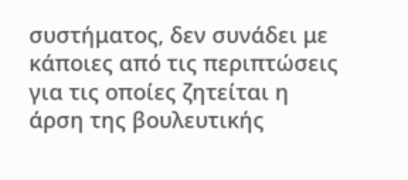συστήματος, δεν συνάδει με κάποιες από τις περιπτώσεις για τις οποίες ζητείται η άρση της βουλευτικής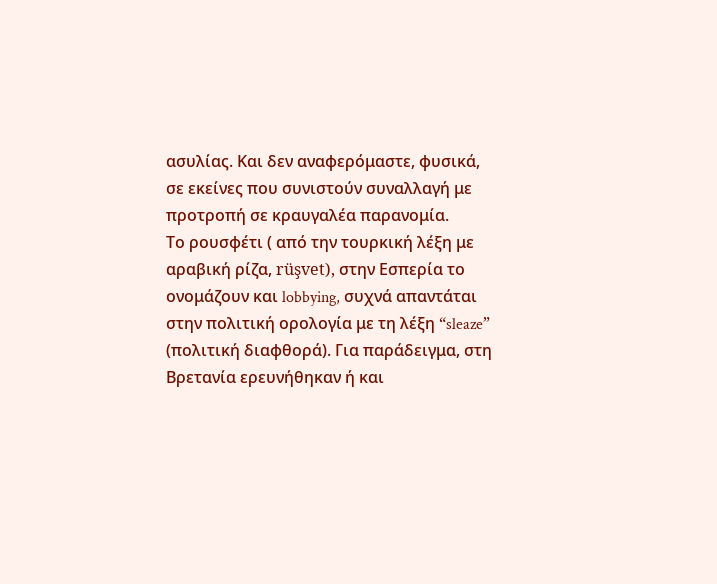ασυλίας. Και δεν αναφερόμαστε, φυσικά, σε εκείνες που συνιστούν συναλλαγή με προτροπή σε κραυγαλέα παρανομία.
Το ρουσφέτι ( από την τουρκική λέξη με αραβική ρίζα, rüşvet), στην Εσπερία το ονομάζουν και lobbying, συχνά απαντάται στην πολιτική ορολογία με τη λέξη “sleaze” (πολιτική διαφθορά). Για παράδειγμα, στη Βρετανία ερευνήθηκαν ή και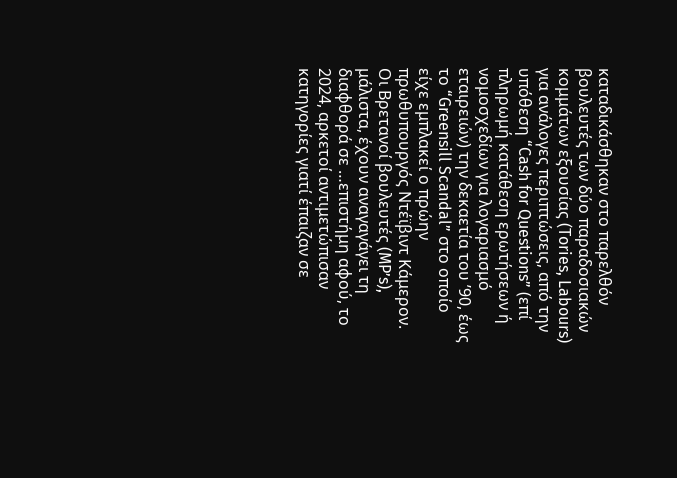καταδικάσθηκαν στο παρελθόν βουλευτές των δύο παραδοσιακών κομμάτων εξουσίας (Tories, Labours) για ανάλογες περιπτώσεις, από την υπόθεση “Cash for Questions” (επί πληρωμή κατάθεση ερωτήσεων ή νομοσχεδίων για λογαριασμό εταιρειών) την δεκαετία του ’90, έως το “Greensill Scandal” στο οποίο είχε εμπλακεί ο πρώην πρωθυπουργός Ντέϊβιντ Κάμερον. Οι Βρετανοί βουλευτές (MP’s), μάλιστα, έχουν αναγαγάγει τη διαφθορά σε …επιστήμη αφού, το 2024, αρκετοί αντιμετώπισαν κατηγορίες γιατί έπαιζαν σε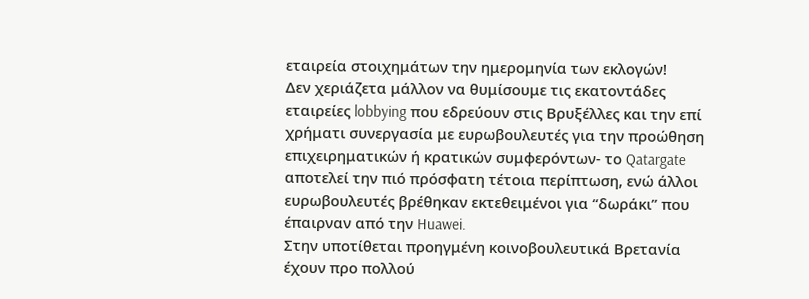εταιρεία στοιχημάτων την ημερομηνία των εκλογών!
Δεν χεριάζετα μάλλον να θυμίσουμε τις εκατοντάδες εταιρείες lobbying που εδρεύουν στις Βρυξέλλες και την επί χρήματι συνεργασία με ευρωβουλευτές για την προώθηση επιχειρηματικών ή κρατικών συμφερόντων- το Qatargate αποτελεί την πιό πρόσφατη τέτοια περίπτωση, ενώ άλλοι ευρωβουλευτές βρέθηκαν εκτεθειμένοι για “δωράκι” που έπαιρναν από την Huawei.
Στην υποτίθεται προηγμένη κοινοβουλευτικά Βρετανία έχουν προ πολλού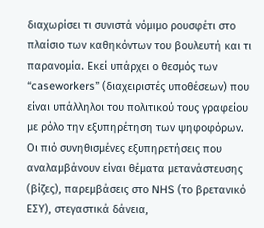διαχωρίσει τι συνιστά νόμιμο ρουσφέτι στο πλαίσιο των καθηκόντων του βουλευτή και τι παρανομία. Εκεί υπάρχει ο θεσμός των “caseworkers” (διαχειριστές υποθέσεων) που είναι υπάλληλοι του πολιτικού τους γραφείου με ρόλο την εξυπηρέτηση των ψηφοφόρων. Οι πιό συνηθισμένες εξυπηρετήσεις που αναλαμβάνουν είναι θέματα μετανάστευσης (βίζες), παρεμβάσεις στο NHS (το βρετανικό ΕΣΥ), στεγαστικά δάνεια,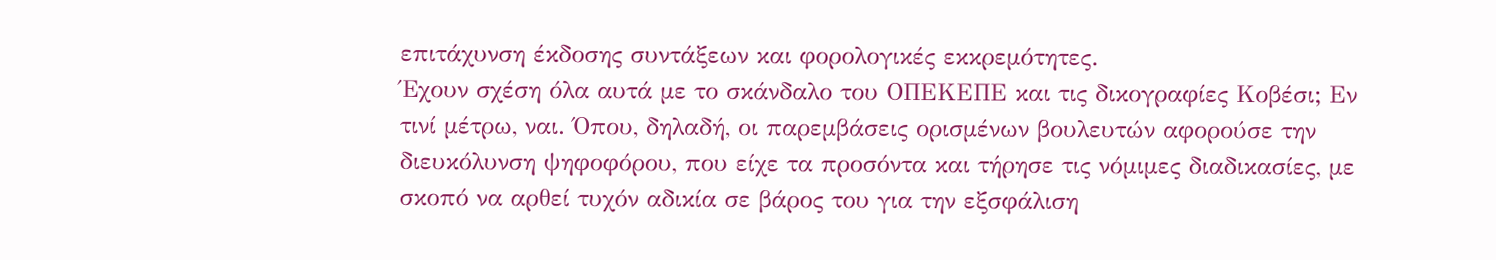επιτάχυνση έκδοσης συντάξεων και φορολογικές εκκρεμότητες.
Έχουν σχέση όλα αυτά με το σκάνδαλο του ΟΠΕΚΕΠΕ και τις δικογραφίες Κοβέσι; Εν τινί μέτρω, ναι. Όπου, δηλαδή, οι παρεμβάσεις ορισμένων βουλευτών αφορούσε την διευκόλυνση ψηφοφόρου, που είχε τα προσόντα και τήρησε τις νόμιμες διαδικασίες, με σκοπό να αρθεί τυχόν αδικία σε βάρος του για την εξσφάλιση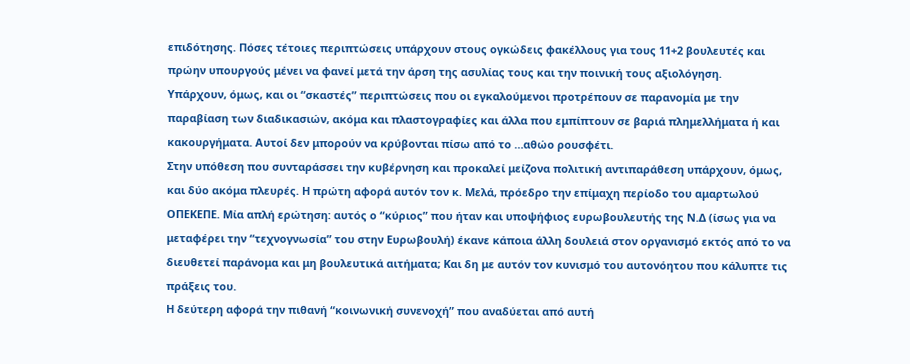επιδότησης. Πόσες τέτοιες περιπτώσεις υπάρχουν στους ογκώδεις φακέλλους για τους 11+2 βουλευτές και πρώην υπουργούς μένει να φανεί μετά την άρση της ασυλίας τους και την ποινική τους αξιολόγηση.
Υπάρχουν, όμως, και οι “σκαστές” περιπτώσεις που οι εγκαλούμενοι προτρέπουν σε παρανομία με την παραβίαση των διαδικασιών, ακόμα και πλαστογραφίες και άλλα που εμπίπτουν σε βαριά πλημελλήματα ή και κακουργήματα. Αυτοί δεν μπορούν να κρύβονται πίσω από το …αθώο ρουσφέτι.
Στην υπόθεση που συνταράσσει την κυβέρνηση και προκαλεί μείζονα πολιτική αντιπαράθεση υπάρχουν, όμως, και δύο ακόμα πλευρές. Η πρώτη αφορά αυτόν τον κ. Μελά, πρόεδρο την επίμαχη περίοδο του αμαρτωλού ΟΠΕΚΕΠΕ. Μία απλή ερώτηση: αυτός ο “κύριος” που ήταν και υποψήφιος ευρωβουλευτής της Ν.Δ (ίσως για να μεταφέρει την “τεχνογνωσία” του στην Ευρωβουλή) έκανε κάποια άλλη δουλειά στον οργανισμό εκτός από το να διευθετεί παράνομα και μη βουλευτικά αιτήματα; Και δη με αυτόν τον κυνισμό του αυτονόητου που κάλυπτε τις πράξεις του.
Η δεύτερη αφορά την πιθανή “κοινωνική συνενοχή” που αναδύεται από αυτή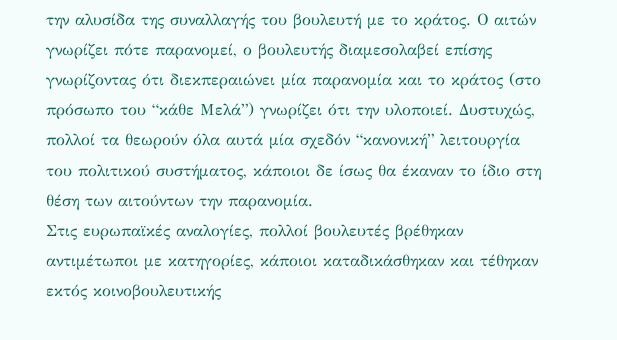την αλυσίδα της συναλλαγής του βουλευτή με το κράτος. Ο αιτών γνωρίζει πότε παρανομεί, ο βουλευτής διαμεσολαβεί επίσης γνωρίζοντας ότι διεκπεραιώνει μία παρανομία και το κράτος (στο πρόσωπο του “κάθε Μελά”) γνωρίζει ότι την υλοποιεί. Δυστυχώς, πολλοί τα θεωρούν όλα αυτά μία σχεδόν “κανονική” λειτουργία του πολιτικού συστήματος, κάποιοι δε ίσως θα έκαναν το ίδιο στη θέση των αιτούντων την παρανομία.
Στις ευρωπαϊκές αναλογίες, πολλοί βουλευτές βρέθηκαν αντιμέτωποι με κατηγορίες, κάποιοι καταδικάσθηκαν και τέθηκαν εκτός κοινοβουλευτικής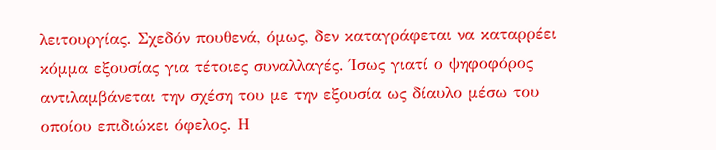λειτουργίας. Σχεδόν πουθενά, όμως, δεν καταγράφεται να καταρρέει κόμμα εξουσίας για τέτοιες συναλλαγές. Ίσως γιατί ο ψηφοφόρος αντιλαμβάνεται την σχέση του με την εξουσία ως δίαυλο μέσω του οποίου επιδιώκει όφελος. Η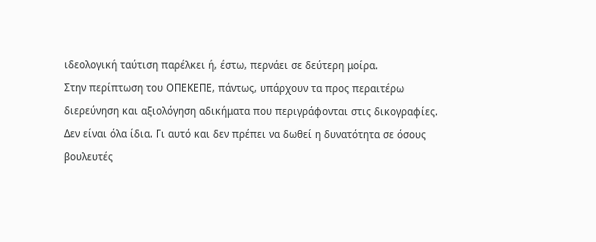ιδεολογική ταύτιση παρέλκει ή, έστω, περνάει σε δεύτερη μοίρα.
Στην περίπτωση του ΟΠΕΚΕΠΕ, πάντως, υπάρχουν τα προς περαιτέρω διερεύνηση και αξιολόγηση αδικήματα που περιγράφονται στις δικογραφίες. Δεν είναι όλα ίδια. Γι αυτό και δεν πρέπει να δωθεί η δυνατότητα σε όσους βουλευτές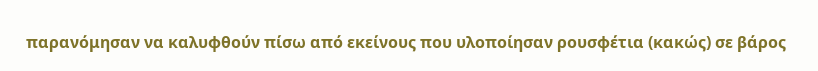παρανόμησαν να καλυφθούν πίσω από εκείνους που υλοποίησαν ρουσφέτια (κακώς) σε βάρος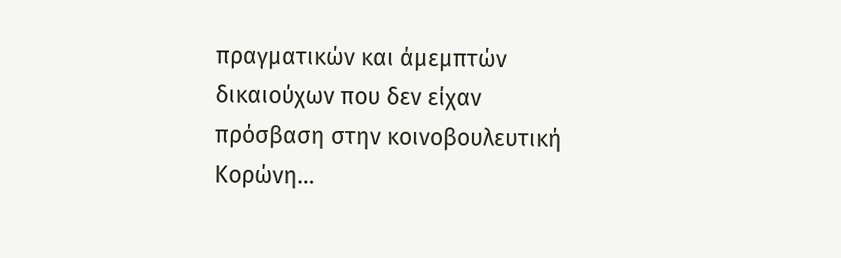πραγματικών και άμεμπτών δικαιούχων που δεν είχαν πρόσβαση στην κοινοβουλευτική Κορώνη…